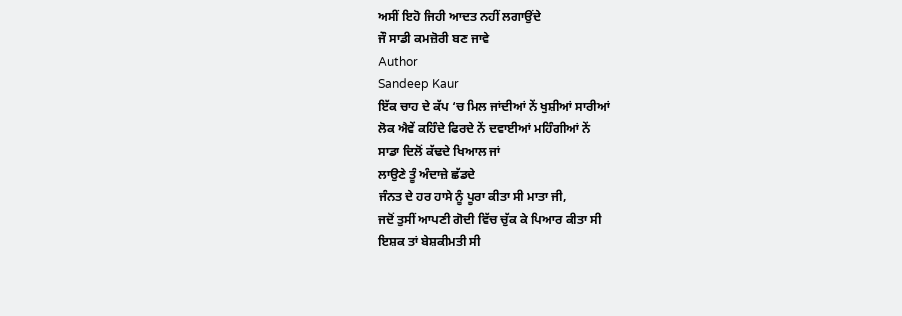ਅਸੀਂ ਇਹੋ ਜਿਹੀ ਆਦਤ ਨਹੀਂ ਲਗਾਉਂਦੇ
ਜੌ ਸਾਡੀ ਕਮਜ਼ੋਰੀ ਬਣ ਜਾਵੇ
Author
Sandeep Kaur
ਇੱਕ ਚਾਹ ਦੇ ਕੱਪ ‘ਚ ਮਿਲ ਜਾਂਦੀਆਂ ਨੇਂ ਖੁਸ਼ੀਆਂ ਸਾਰੀਆਂ
ਲੋਕ ਐਵੇਂ ਕਹਿੰਦੇ ਫਿਰਦੇ ਨੇਂ ਦਵਾਈਆਂ ਮਹਿੰਗੀਆਂ ਨੇਂ
ਸਾਡਾ ਦਿਲੋਂ ਕੱਢਦੇ ਖਿਆਲ ਜਾਂ
ਲਾਉਣੇ ਤੂੰ ਅੰਦਾਜ਼ੇ ਛੱਡਦੇ
ਜੰਨਤ ਦੇ ਹਰ ਹਾਸੇ ਨੂੰ ਪੂਰਾ ਕੀਤਾ ਸੀ ਮਾਤਾ ਜੀ,
ਜਦੋਂ ਤੁਸੀਂ ਆਪਣੀ ਗੋਦੀ ਵਿੱਚ ਚੁੱਕ ਕੇ ਪਿਆਰ ਕੀਤਾ ਸੀ
ਇਸ਼ਕ ਤਾਂ ਬੇਸ਼ਕੀਮਤੀ ਸੀ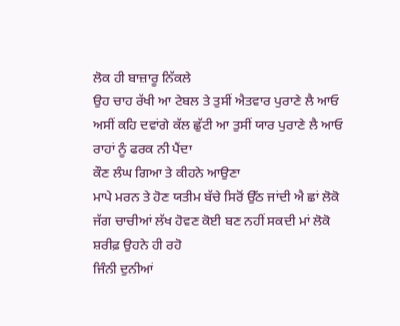ਲੋਕ ਹੀ ਬਾਜ਼ਾਰੂ ਨਿੱਕਲੇ
ਉਹ ਚਾਹ ਰੱਖੀ ਆ ਟੇਬਲ ਤੇ ਤੁਸੀਂ ਐਤਵਾਰ ਪੁਰਾਣੇ ਲੈ ਆਓ
ਅਸੀਂ ਕਹਿ ਦਵਾਂਗੇ ਕੱਲ ਛੁੱਟੀ ਆ ਤੁਸੀਂ ਯਾਰ ਪੁਰਾਣੇ ਲੈ ਆਓ
ਰਾਹਾਂ ਨੂੰ ਫਰਕ ਨੀ ਪੈਂਦਾ
ਕੌਣ ਲੰਘ ਗਿਆ ਤੇ ਕੀਹਨੇ ਆਉਣਾ
ਮਾਪੇ ਮਰਨ ਤੇ ਹੋਣ ਯਤੀਮ ਬੱਚੇ ਸਿਰੋਂ ਉੱਠ ਜਾਂਦੀ ਐ ਛਾਂ ਲੋਕੋ
ਜੱਗ ਚਾਚੀਆਂ ਲੱਖ ਹੋਵਣ ਕੋਈ ਬਣ ਨਹੀਂ ਸਕਦੀ ਮਾਂ ਲੋਕੋ
ਸ਼ਰੀਫ਼ ਉਹਨੇ ਹੀ ਰਹੋ
ਜਿੰਨੀ ਦੁਨੀਆਂ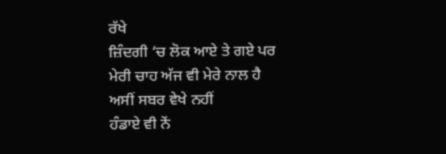ਰੱਖੇ
ਜ਼ਿੰਦਗੀ ‘ਚ ਲੋਕ ਆਏ ਤੇ ਗਏ ਪਰ
ਮੇਰੀ ਚਾਹ ਅੱਜ ਵੀ ਮੇਰੇ ਨਾਲ ਹੈ
ਅਸੀਂ ਸਬਰ ਵੇਖੇ ਨਹੀਂ
ਹੰਡਾਏ ਵੀ ਨੇਂ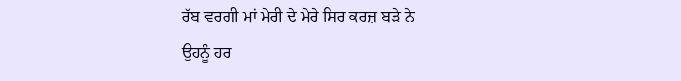ਰੱਬ ਵਰਗੀ ਮਾਂ ਮੇਰੀ ਦੇ ਮੇਰੇ ਸਿਰ ਕਰਜ਼ ਬੜੇ ਨੇ
ਉਹਨੂੰ ਹਰ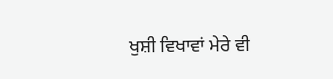ਖੁਸ਼ੀ ਵਿਖਾਵਾਂ ਮੇਰੇ ਵੀ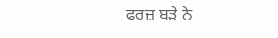ਫਰਜ਼ ਬੜੇ ਨੇ